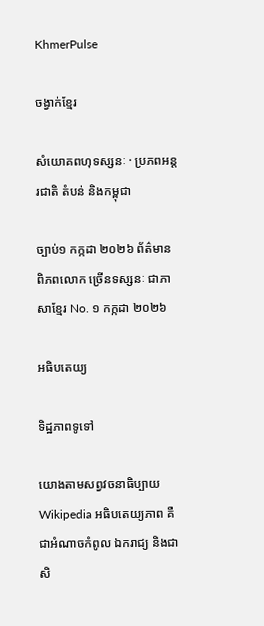KhmerPulse

ចង្វាក់ខ្មែរ

សំយោគពហុទស្សនៈ · ប្រភពអន្តរជាតិ តំបន់ និងកម្ពុជា

ច្បាប់១ កក្កដា ២០២៦ ព័ត៌មានពិភពលោក ច្រើនទស្សនៈ ជាភាសាខ្មែរ No. ១ កក្កដា ២០២៦

អធិបតេយ្យ

ទិដ្ឋភាពទូទៅ

យោងតាមសព្វវចនាធិប្បាយ Wikipedia អធិបតេយ្យភាព គឺជាអំណាចកំពូល ឯករាជ្យ និងជាសិ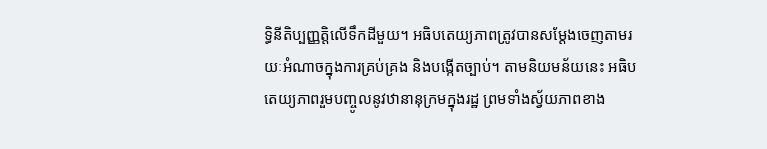ទ្ធិនីតិប្បញ្ញត្តិលើទឹកដីមួយ។ អធិបតេយ្យភាពត្រូវបានសម្ដែងចេញតាមរយៈអំណាចក្នុងការគ្រប់គ្រង និងបង្កើតច្បាប់។ តាមនិយមន័យនេះ អធិបតេយ្យភាពរួមបញ្ចូលនូវឋានានុក្រមក្នុងរដ្ឋ ព្រមទាំងស្វ័យភាពខាង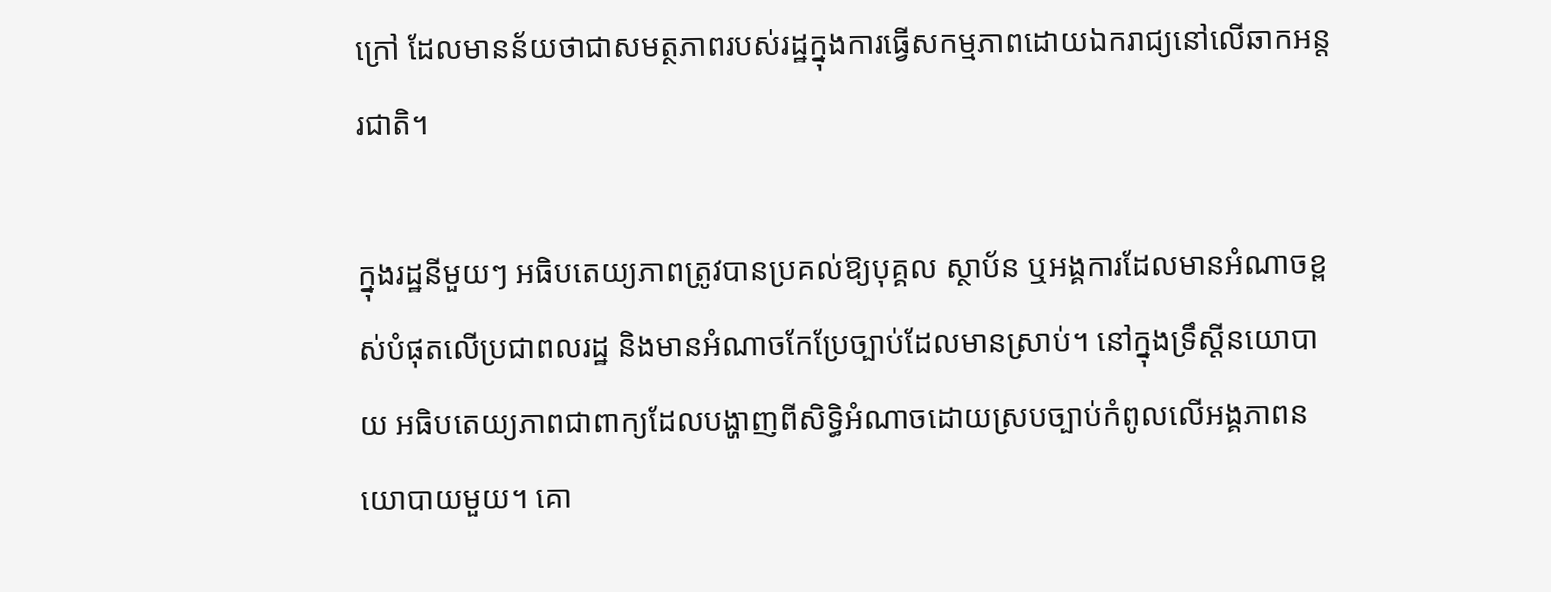ក្រៅ ដែលមានន័យថាជាសមត្ថភាពរបស់រដ្ឋក្នុងការធ្វើសកម្មភាពដោយឯករាជ្យនៅលើឆាកអន្តរជាតិ។

ក្នុងរដ្ឋនីមួយៗ អធិបតេយ្យភាពត្រូវបានប្រគល់ឱ្យបុគ្គល ស្ថាប័ន ឬអង្គការដែលមានអំណាចខ្ពស់បំផុតលើប្រជាពលរដ្ឋ និងមានអំណាចកែប្រែច្បាប់ដែលមានស្រាប់។ នៅក្នុងទ្រឹស្ដីនយោបាយ អធិបតេយ្យភាពជាពាក្យដែលបង្ហាញពីសិទ្ធិអំណាចដោយស្របច្បាប់កំពូលលើអង្គភាពនយោបាយមួយ។ គោ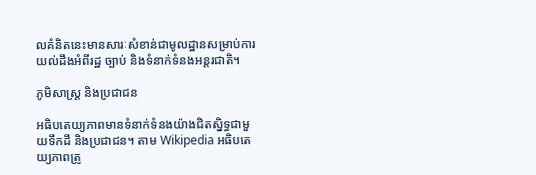លគំនិតនេះមានសារៈសំខាន់ជាមូលដ្ឋានសម្រាប់ការយល់ដឹងអំពីរដ្ឋ ច្បាប់ និងទំនាក់ទំនងអន្តរជាតិ។

ភូមិសាស្ត្រ និងប្រជាជន

អធិបតេយ្យភាពមានទំនាក់ទំនងយ៉ាងជិតស្និទ្ធជាមួយទឹកដី និងប្រជាជន។ តាម Wikipedia អធិបតេយ្យភាពត្រូ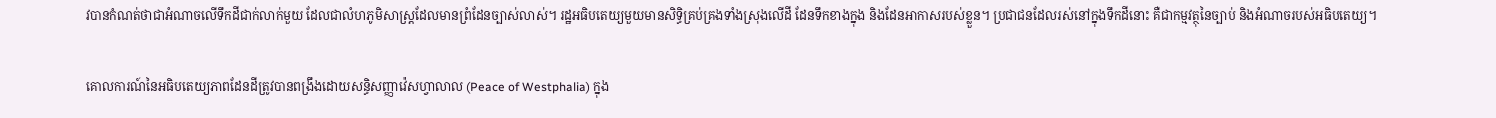វបានកំណត់ថាជាអំណាចលើទឹកដីជាក់លាក់មួយ ដែលជាលំហភូមិសាស្ត្រដែលមានព្រំដែនច្បាស់លាស់។ រដ្ឋអធិបតេយ្យមួយមានសិទ្ធិគ្រប់គ្រងទាំងស្រុងលើដី ដែនទឹកខាងក្នុង និងដែនអាកាសរបស់ខ្លួន។ ប្រជាជនដែលរស់នៅក្នុងទឹកដីនោះ គឺជាកម្មវត្ថុនៃច្បាប់ និងអំណាចរបស់អធិបតេយ្យ។

គោលការណ៍នៃអធិបតេយ្យភាពដែនដីត្រូវបានពង្រឹងដោយសន្ធិសញ្ញាវ៉េសហ្វាលាល (Peace of Westphalia) ក្នុង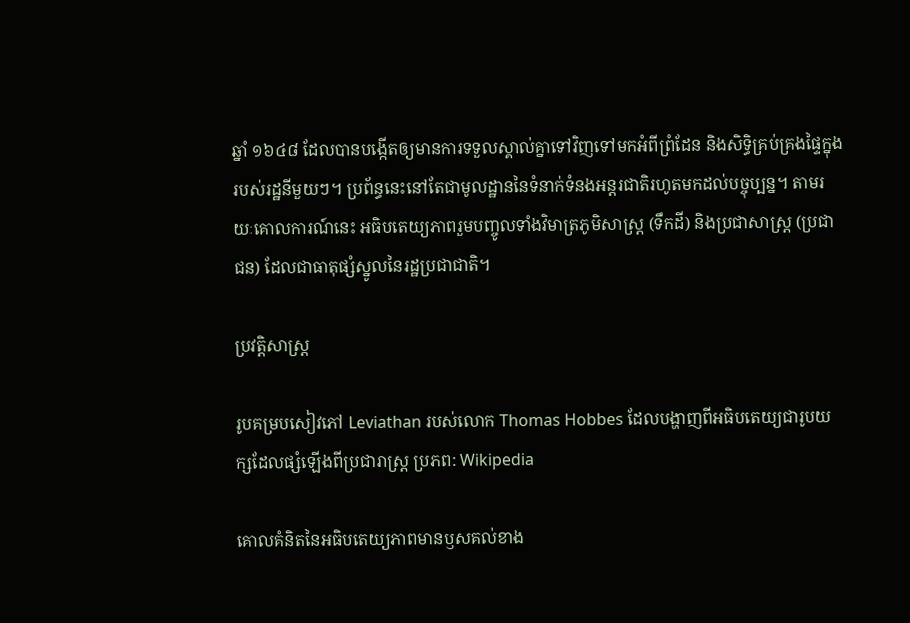ឆ្នាំ ១៦៤៨ ដែលបានបង្កើតឲ្យមានការទទួលស្គាល់គ្នាទៅវិញទៅមកអំពីព្រំដែន និងសិទ្ធិគ្រប់គ្រងផ្ទៃក្នុងរបស់រដ្ឋនីមួយៗ។ ប្រព័ន្ធនេះនៅតែជាមូលដ្ឋាននៃទំនាក់ទំនងអន្តរជាតិរហូតមកដល់បច្ចុប្បន្ន។ តាមរយៈគោលការណ៍នេះ អធិបតេយ្យភាពរួមបញ្ចូលទាំងវិមាត្រភូមិសាស្ត្រ (ទឹកដី) និងប្រជាសាស្ត្រ (ប្រជាជន) ដែលជាធាតុផ្សំស្នូលនៃរដ្ឋប្រជាជាតិ។

ប្រវត្តិសាស្ត្រ

រូបគម្របសៀវភៅ Leviathan របស់លោក Thomas Hobbes ដែលបង្ហាញពីអធិបតេយ្យជារូបយក្សដែលផ្សំឡើងពីប្រជារាស្ត្រ ប្រភព: Wikipedia

គោលគំនិតនៃអធិបតេយ្យភាពមានឫសគល់ខាង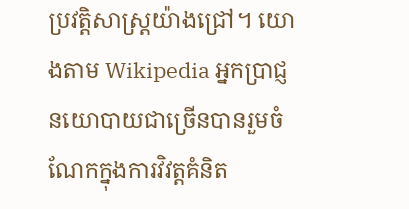ប្រវត្តិសាស្ត្រយ៉ាងជ្រៅ។ យោងតាម Wikipedia អ្នកប្រាជ្ញនយោបាយជាច្រើនបានរួមចំណែកក្នុងការវិវត្តគំនិត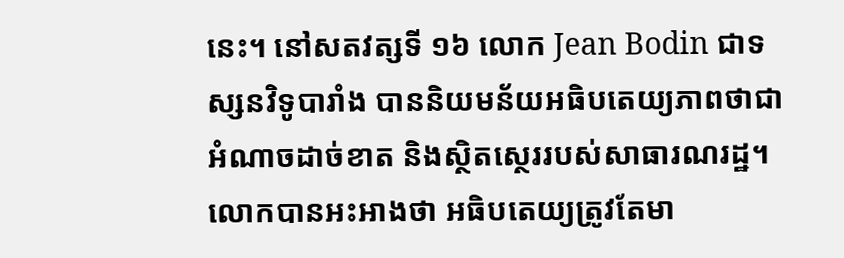នេះ។ នៅសតវត្សទី ១៦ លោក Jean Bodin ជាទស្សនវិទូបារាំង បាននិយមន័យអធិបតេយ្យភាពថាជាអំណាចដាច់ខាត និងស្ថិតស្ថេររបស់សាធារណរដ្ឋ។ លោកបានអះអាងថា អធិបតេយ្យត្រូវតែមា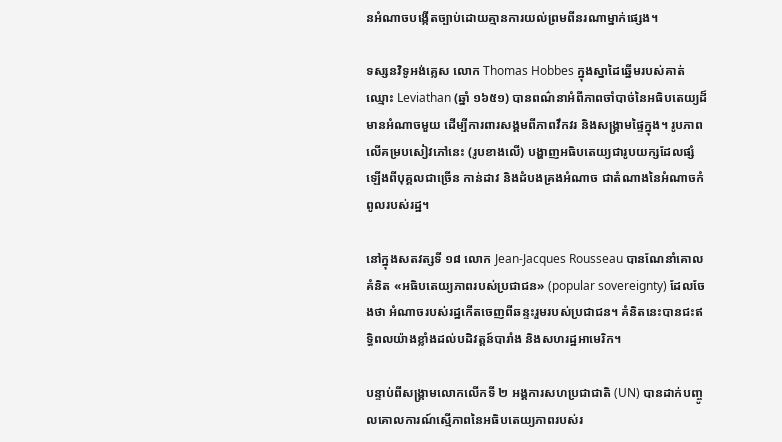នអំណាចបង្កើតច្បាប់ដោយគ្មានការយល់ព្រមពីនរណាម្នាក់ផ្សេង។

ទស្សនវិទូអង់គ្លេស លោក Thomas Hobbes ក្នុងស្នាដៃឆ្នើមរបស់គាត់ឈ្មោះ Leviathan (ឆ្នាំ ១៦៥១) បានពណ៌នាអំពីភាពចាំបាច់នៃអធិបតេយ្យដ៏មានអំណាចមួយ ដើម្បីការពារសង្គមពីភាពវឹកវរ និងសង្គ្រាមផ្ទៃក្នុង។ រូបភាពលើគម្របសៀវភៅនេះ (រូបខាងលើ) បង្ហាញអធិបតេយ្យជារូបយក្សដែលផ្សំឡើងពីបុគ្គលជាច្រើន កាន់ដាវ និងដំបងគ្រងអំណាច ជាតំណាងនៃអំណាចកំពូលរបស់រដ្ឋ។

នៅក្នុងសតវត្សទី ១៨ លោក Jean-Jacques Rousseau បានណែនាំគោលគំនិត «អធិបតេយ្យភាពរបស់ប្រជាជន» (popular sovereignty) ដែលចែងថា អំណាចរបស់រដ្ឋកើតចេញពីឆន្ទះរួមរបស់ប្រជាជន។ គំនិតនេះបានជះឥទ្ធិពលយ៉ាងខ្លាំងដល់បដិវត្តន៍បារាំង និងសហរដ្ឋអាមេរិក។

បន្ទាប់ពីសង្គ្រាមលោកលើកទី ២ អង្គការសហប្រជាជាតិ (UN) បានដាក់បញ្ចូលគោលការណ៍ស្មើភាពនៃអធិបតេយ្យភាពរបស់រ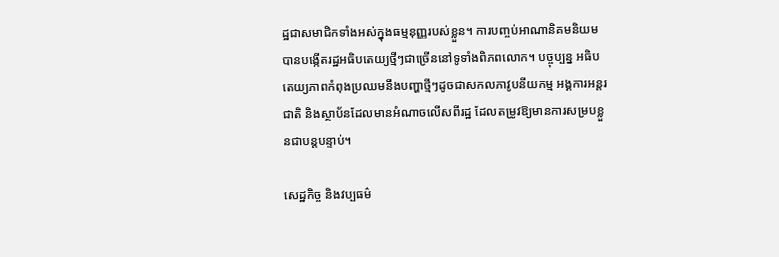ដ្ឋជាសមាជិកទាំងអស់ក្នុងធម្មនុញ្ញរបស់ខ្លួន។ ការបញ្ចប់អាណានិគមនិយមបានបង្កើតរដ្ឋអធិបតេយ្យថ្មីៗជាច្រើននៅទូទាំងពិភពលោក។ បច្ចុប្បន្ន អធិបតេយ្យភាពកំពុងប្រឈមនឹងបញ្ហាថ្មីៗដូចជាសកលភាវូបនីយកម្ម អង្គការអន្តរជាតិ និងស្ថាប័នដែលមានអំណាចលើសពីរដ្ឋ ដែលតម្រូវឱ្យមានការសម្របខ្លួនជាបន្តបន្ទាប់។

សេដ្ឋកិច្ច និងវប្បធម៌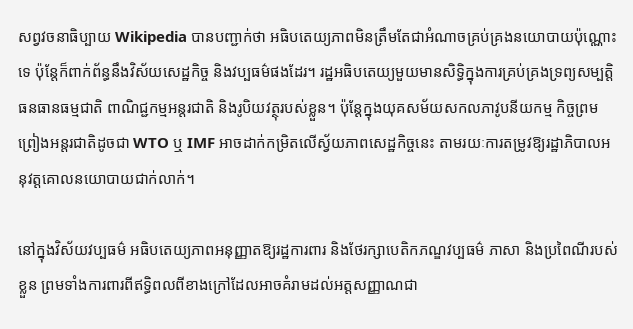សព្វវចនាធិប្បាយ Wikipedia បានបញ្ជាក់ថា អធិបតេយ្យភាពមិនត្រឹមតែជាអំណាចគ្រប់គ្រងនយោបាយប៉ុណ្ណោះទេ ប៉ុន្តែក៏ពាក់ព័ន្ធនឹងវិស័យសេដ្ឋកិច្ច និងវប្បធម៌ផងដែរ។ រដ្ឋអធិបតេយ្យមួយមានសិទ្ធិក្នុងការគ្រប់គ្រងទ្រព្យសម្បត្តិធនធានធម្មជាតិ ពាណិជ្ជកម្មអន្តរជាតិ និងរូបិយវត្ថុរបស់ខ្លួន។ ប៉ុន្តែក្នុងយុគសម័យសកលភាវូបនីយកម្ម កិច្ចព្រមព្រៀងអន្តរជាតិដូចជា WTO ឬ IMF អាចដាក់កម្រិតលើស្វ័យភាពសេដ្ឋកិច្ចនេះ តាមរយៈការតម្រូវឱ្យរដ្ឋាភិបាលអនុវត្តគោលនយោបាយជាក់លាក់។

នៅក្នុងវិស័យវប្បធម៌ អធិបតេយ្យភាពអនុញ្ញាតឱ្យរដ្ឋការពារ និងថែរក្សាបេតិកភណ្ឌវប្បធម៌ ភាសា និងប្រពៃណីរបស់ខ្លួន ព្រមទាំងការពារពីឥទ្ធិពលពីខាងក្រៅដែលអាចគំរាមដល់អត្តសញ្ញាណជា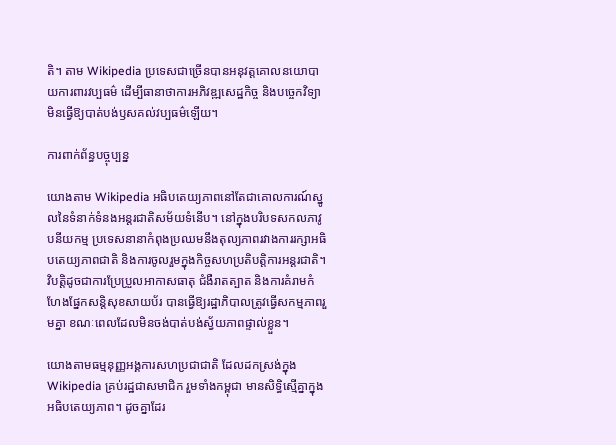តិ។ តាម Wikipedia ប្រទេសជាច្រើនបានអនុវត្តគោលនយោបាយការពារវប្បធម៌ ដើម្បីធានាថាការអភិវឌ្ឍសេដ្ឋកិច្ច និងបច្ចេកវិទ្យាមិនធ្វើឱ្យបាត់បង់ឫសគល់វប្បធម៌ឡើយ។

ការពាក់ព័ន្ធបច្ចុប្បន្ន

យោងតាម Wikipedia អធិបតេយ្យភាពនៅតែជាគោលការណ៍ស្នូលនៃទំនាក់ទំនងអន្តរជាតិសម័យទំនើប។ នៅក្នុងបរិបទសកលភាវូបនីយកម្ម ប្រទេសនានាកំពុងប្រឈមនឹងតុល្យភាពរវាងការរក្សាអធិបតេយ្យភាពជាតិ និងការចូលរួមក្នុងកិច្ចសហប្រតិបត្តិការអន្តរជាតិ។ វិបត្តិដូចជាការប្រែប្រួលអាកាសធាតុ ជំងឺរាតត្បាត និងការគំរាមកំហែងផ្នែកសន្តិសុខសាយប័រ បានធ្វើឱ្យរដ្ឋាភិបាលត្រូវធ្វើសកម្មភាពរួមគ្នា ខណៈពេលដែលមិនចង់បាត់បង់ស្វ័យភាពផ្ទាល់ខ្លួន។

យោងតាមធម្មនុញ្ញអង្គការសហប្រជាជាតិ ដែលដកស្រង់ក្នុង Wikipedia គ្រប់រដ្ឋជាសមាជិក រួមទាំងកម្ពុជា មានសិទ្ធិស្មើគ្នាក្នុងអធិបតេយ្យភាព។ ដូចគ្នាដែរ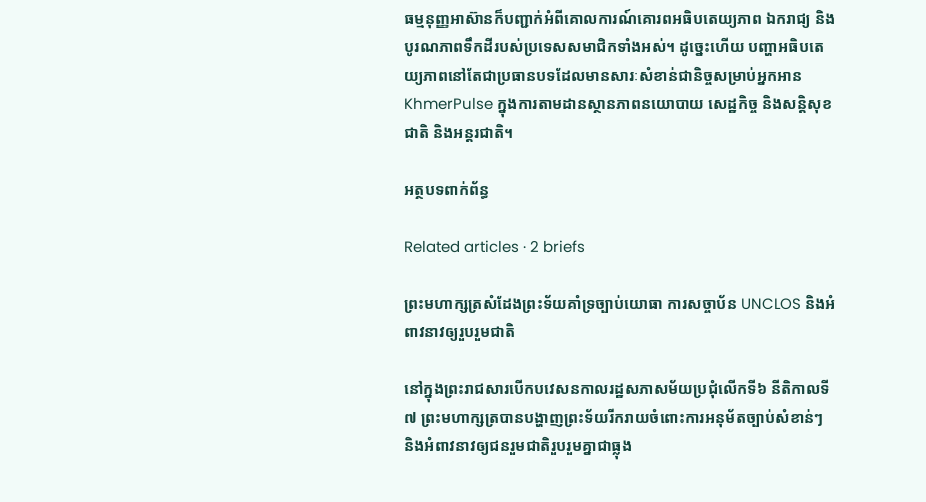ធម្មនុញ្ញអាស៊ានក៏បញ្ជាក់អំពីគោលការណ៍គោរពអធិបតេយ្យភាព ឯករាជ្យ និងបូរណភាពទឹកដីរបស់ប្រទេសសមាជិកទាំងអស់។ ដូច្នេះហើយ បញ្ហាអធិបតេយ្យភាពនៅតែជាប្រធានបទដែលមានសារៈសំខាន់ជានិច្ចសម្រាប់អ្នកអាន KhmerPulse ក្នុងការតាមដានស្ថានភាពនយោបាយ សេដ្ឋកិច្ច និងសន្តិសុខជាតិ និងអន្តរជាតិ។

អត្ថបទពាក់ព័ន្ធ

Related articles · 2 briefs

ព្រះមហាក្សត្រសំដែងព្រះទ័យគាំទ្រច្បាប់យោធា ការសច្ចាប័ន UNCLOS និងអំពាវនាវឲ្យរួបរួមជាតិ

នៅក្នុងព្រះរាជសារបើកបវេសនកាលរដ្ឋសភាសម័យប្រជុំលើកទី៦ នីតិកាលទី៧ ព្រះមហាក្សត្របានបង្ហាញព្រះទ័យរីករាយចំពោះការអនុម័តច្បាប់សំខាន់ៗ និងអំពាវនាវឲ្យជនរួមជាតិរួបរួមគ្នាជាធ្លុង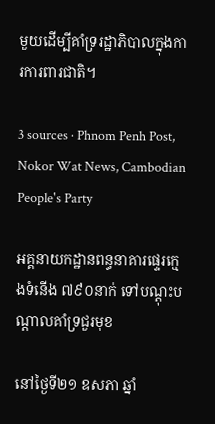មួយដើម្បីគាំទ្ររដ្ឋាភិបាលក្នុងការការពារជាតិ។

3 sources · Phnom Penh Post, Nokor Wat News, Cambodian People's Party

អគ្គនាយកដ្ឋានពន្ធនាគារផ្ទេរក្មេងទំនើង ៧៩០នាក់ ទៅបណ្ដុះបណ្ដាលគាំទ្រជួរមុខ

នៅថ្ងៃទី២១ ឧសភា ឆ្នាំ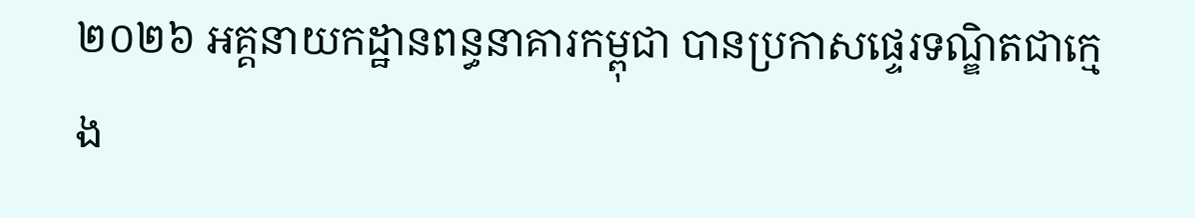២០២៦ អគ្គនាយកដ្ឋានពន្ធនាគារកម្ពុជា បានប្រកាសផ្ទេរទណ្ឌិតជាក្មេង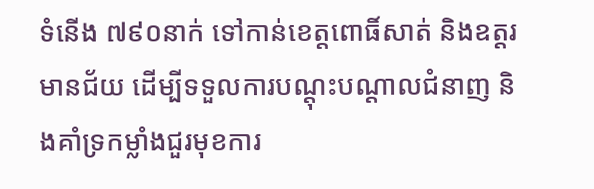ទំនើង ៧៩០នាក់ ទៅកាន់ខេត្តពោធិ៍សាត់ និងឧត្តរមានជ័យ ដើម្បីទទួលការបណ្ដុះបណ្ដាលជំនាញ និងគាំទ្រកម្លាំងជួរមុខការ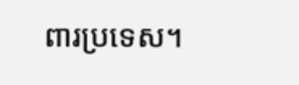ពារប្រទេស។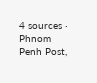4 sources · Phnom Penh Post,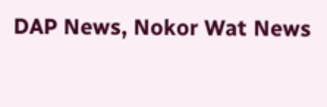DAP News, Nokor Wat News